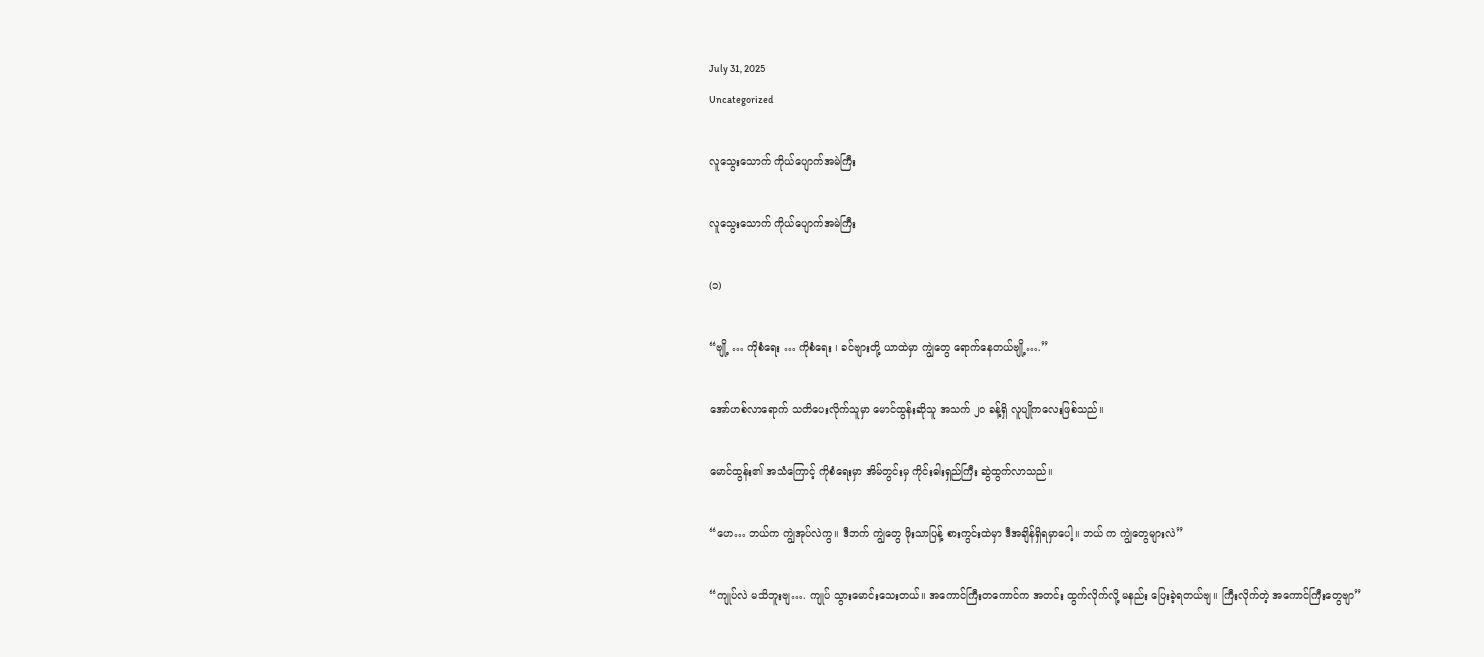July 31, 2025
Uncategorized

လူသွေးသောက် ကိုယ်ပျောက်အမဲကြီး

လူသွေးသောက် ကိုယ်ပျောက်အမဲကြီး

(၁)

“ဗျို့ … ကိုစံရေး … ကိုစံရေး ၊ ခင်ဗျားတို့ ယာထဲမှာ ကျွဲတွေ ရောက်နေတယ်ဗျို့….”

အော်ဟစ်လာရောက် သတိပေးလိုက်သူမှာ မောင်ထွန်းဆိုသူ အသက် ၂ဝ ခန့်ရှိ လူပျိုကလေးဖြစ်သည်။

မောင်ထွန်း၏ အသံကြောင့် ကိုစံရေးမှာ အိမ်တွင်းမှ ကိုင်းဓါးရှည်ကြီး ဆွဲထွက်လာသည်။

“ဟေ… ဘယ်က ကျွဲအုပ်လဲကွ။ ဒီဘက် ကျွဲတွေ ဖိုးသာပြန့် စားကွင်းထဲမှာ ဒီအချိန်ရှိရမှာပေါ့။ ဘယ် က ကျွဲတွေများလဲ”

“ကျုပ်လဲ မသိဘူးဗျ…. ကျုပ် သွားမောင်းသေးတယ်။ အကောင်ကြီးတကောင်က အတင်း ထွက်လိုက်လို့ မနည်း ပြေးခဲ့ရတယ်ဗျ။ ကြီးလိုက်တဲ့ အကောင်ကြီးတွေဗျာ”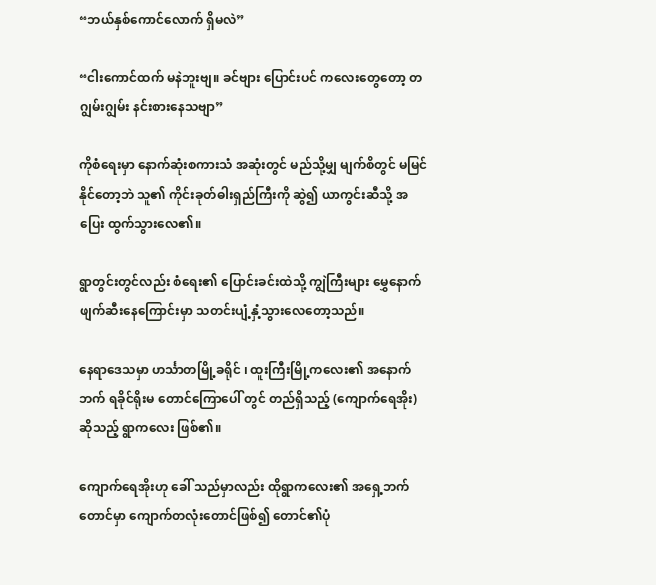“ဘယ်နှစ်ကောင်လောက် ရှိမလဲ”

“ငါးကောင်ထက် မနဲဘူးဗျ။ ခင်ဗျား ပြောင်းပင် ကလေးတွေတော့ တဂျွမ်းဂျွမ်း နင်းစားနေသဗျာ”

ကိုစံရေးမှာ နောက်ဆုံးစကားသံ အဆုံးတွင် မည်သို့မျှ မျက်စိတွင် မမြင်နိုင်တော့ဘဲ သူ၏ ကိုင်းခုတ်ဓါးရှည်ကြီးကို ဆွဲ၍ ယာကွင်းဆီသို့ အပြေး ထွက်သွားလေ၏။

ရွာတွင်းတွင်လည်း စံရေး၏ ပြောင်းခင်းထဲသို့ ကျွဲကြီးများ မွှေနောက်ဖျက်ဆီးနေကြောင်းမှာ သတင်းပျံ့နှံ့သွားလေတော့သည်။

နေရာဒေသမှာ ဟင်္သာတမြို့ခရိုင် ၊ ထူးကြီးမြို့ကလေး၏ အနောက်ဘက် ရခိုင်ရိုးမ တောင်ကြောပေါ် တွင် တည်ရှိသည့် (ကျောက်ရေအိုး) ဆိုသည့် ရွာကလေး ဖြစ်၏။

ကျောက်ရေအိုးဟု ခေါ် သည်မှာလည်း ထိုရွာကလေး၏ အရှေ့ဘက်တောင်မှာ ကျောက်တလုံးတောင်ဖြစ်၍ တောင်၏ပုံ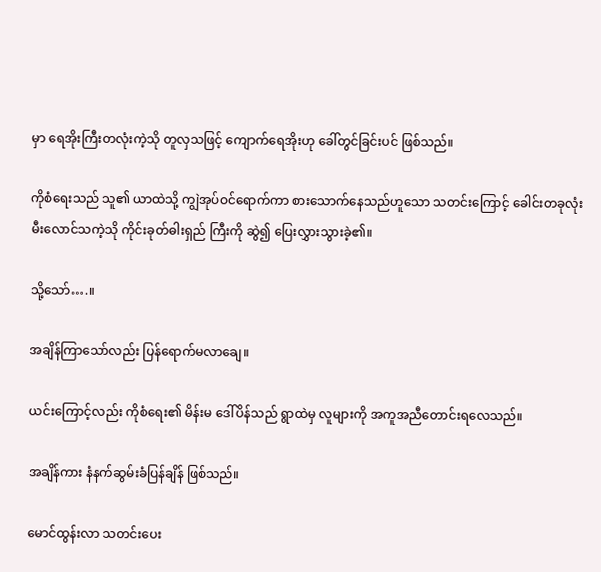မှာ ရေအိုးကြီးတလုံးကဲ့သို တူလှသဖြင့် ကျောက်ရေအိုးဟု ခေါ်တွင်ခြင်းပင် ဖြစ်သည်။

ကိုစံရေးသည် သူ၏ ယာထဲသို့ ကျွဲအုပ်ဝင်ရောက်ကာ စားသောက်နေသည်ဟူသော သတင်းကြောင့် ခေါင်းတခုလုံး မီးလောင်သကဲ့သို ကိုင်းခုတ်ဓါးရှည် ကြီးကို ဆွဲ၍ ပြေးလွှားသွားခဲ့၏။

သို့သော်….။

အချိန်ကြာသော်လည်း ပြန်ရောက်မလာချေ။

ယင်းကြောင့်လည်း ကိုစံရေး၏ မိန်းမ ဒေါ်ပိန်သည် ရွာထဲမှ လူများကို အကူအညီတောင်းရလေသည်။

အချိန်ကား နံနက်ဆွမ်းခံပြန်ချိန် ဖြစ်သည်။

မောင်ထွန်းလာ သတင်းပေး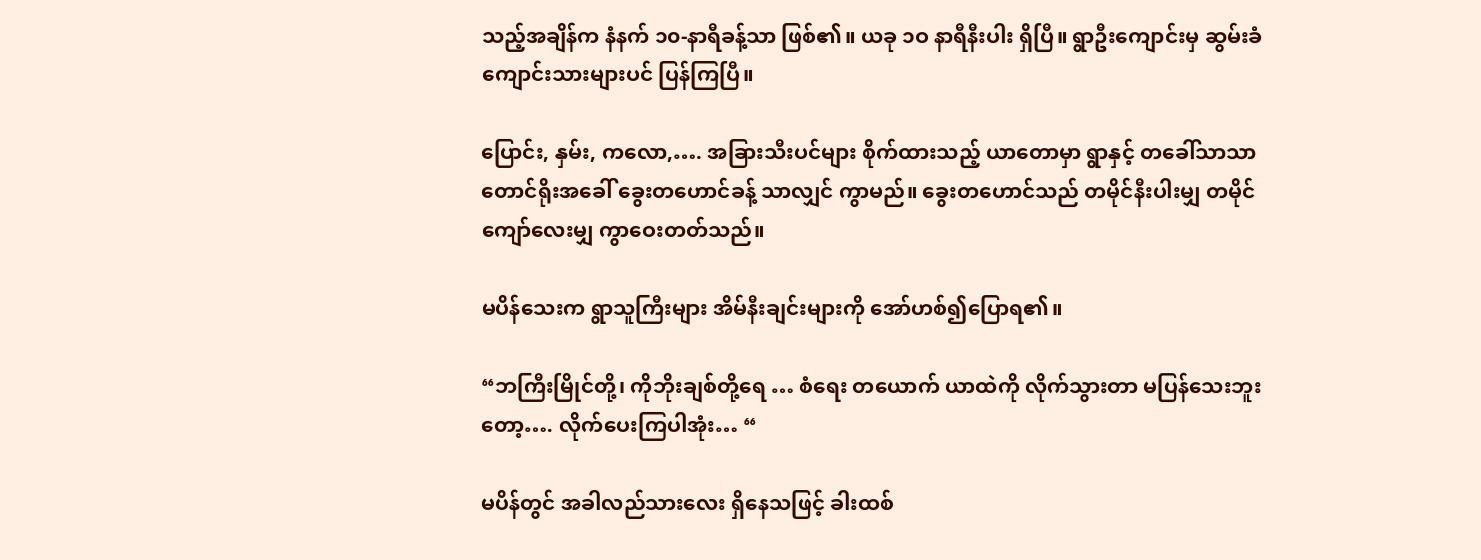သည့်အချိန်က နံနက် ၁၀-နာရီခန့်သာ ဖြစ်၏။ ယခု ၁ဝ နာရီနီးပါး ရှိပြီ။ ရွာဦးကျောင်းမှ ဆွမ်းခံကျောင်းသားများပင် ပြန်ကြပြီ။

ပြောင်း, နှမ်း, ကလော,…. အခြားသီးပင်များ စိုက်ထားသည့် ယာတောမှာ ရွာနှင့် တခေါ်သာသာ တောင်ရိုးအခေါ် ခွေးတဟောင်ခန့် သာလျှင် ကွာမည်။ ခွေးတဟောင်သည် တမိုင်နီးပါးမျှ တမိုင် ကျော်လေးမျှ ကွာဝေးတတ်သည်။

မပိန်သေးက ရွာသူကြီးများ အိမ်နီးချင်းများကို အော်ဟစ်၍ပြောရ၏။

“ဘကြီးမြိုင်တို့၊ ကိုဘိုးချစ်တို့ရေ … စံရေး တယောက် ယာထဲကို လိုက်သွားတာ မပြန်သေးဘူးတော့…. လိုက်ပေးကြပါအုံး… “

မပိန်တွင် အခါလည်သားလေး ရှိနေသဖြင့် ခါးထစ်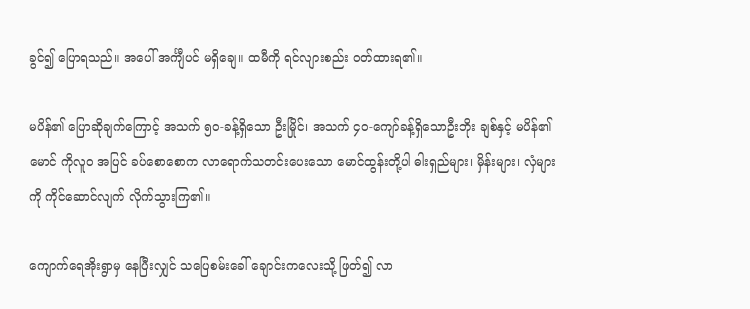ခွင်၍ ပြောရသည်။ အပေါ် အင်္ကျီပင် မရှိချေ။ ထမီကို ရင်လျားစည်း ဝတ်ထားရ၏။

မပိန်၏ ပြောဆိုချက်ကြောင့် အသက် ၅၀-ခန့်ရှိသော ဦးမြိုင်၊ အသက် ၄၀-ကျော်ခန့်ရှိသောဦးဘိုး ချစ်နှင့် မပိန်၏မောင် ကိုလူဝ အပြင် ခပ်စောစောက လာရောက်သတင်းပေးသော မောင်ထွန်းတို့ပါ ဓါးရှည်များ၊ မှိန်းများ၊ လှံများကို ကိုင်ဆောင်လျက် လိုက်သွားကြ၏။

ကျောက်ရေအိုးရွာမှ နေပြီးလျှင် သပြေစမ်းခေါ် ချောင်းကလေးသို့ ဖြတ်၍ လာ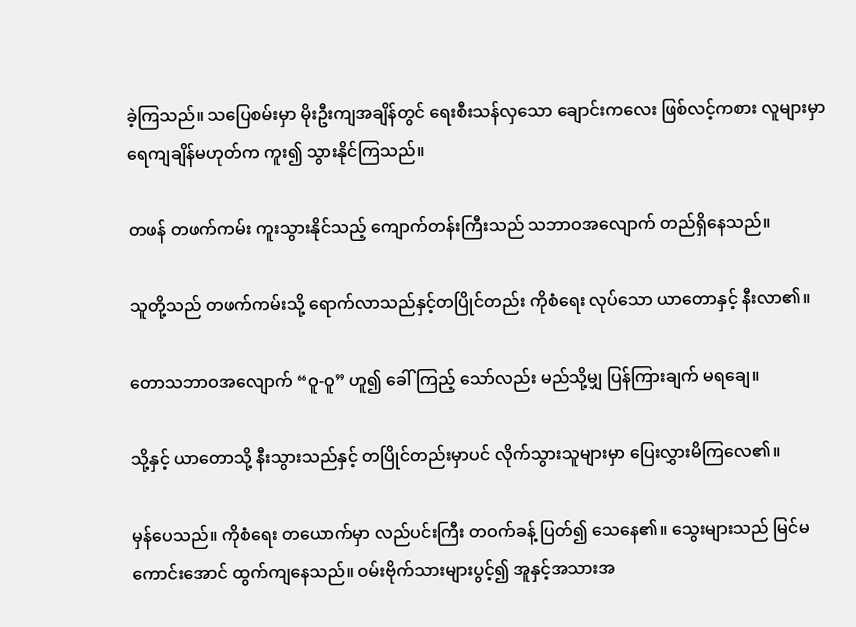ခဲ့ကြသည်။ သပြေစမ်းမှာ မိုးဦးကျအချိန်တွင် ရေးစီးသန်လှသော ချောင်းကလေး ဖြစ်လင့်ကစား လူများမှာ ရေကျချိန်မဟုတ်က ကူး၍ သွားနိုင်ကြသည်။

တဖန် တဖက်ကမ်း ကူးသွားနိုင်သည့် ကျောက်တန်းကြီးသည် သဘာဝအလျောက် တည်ရှိနေသည်။

သူတို့သည် တဖက်ကမ်းသို့ ရောက်လာသည်နှင့်တပြိုင်တည်း ကိုစံရေး လုပ်သော ယာတောနှင့် နီးလာ၏။

တောသဘာဝအလျောက် “ဝူ-ဝူ” ဟူ၍ ခေါ်ကြည့် သော်လည်း မည်သို့မျှ ပြန်ကြားချက် မရချေ။

သို့နှင့် ယာတောသို့ နီးသွားသည်နှင့် တပြိုင်တည်းမှာပင် လိုက်သွားသူများမှာ ပြေးလွှားမိကြလေ၏။

မှန်ပေသည်။ ကိုစံရေး တယောက်မှာ လည်ပင်းကြီး တဝက်ခန့် ပြတ်၍ သေနေ၏။ သွေးများသည် မြင်မကောင်းအောင် ထွက်ကျနေသည်။ ဝမ်းဗိုက်သားများပွင့်၍ အူနှင့်အသားအ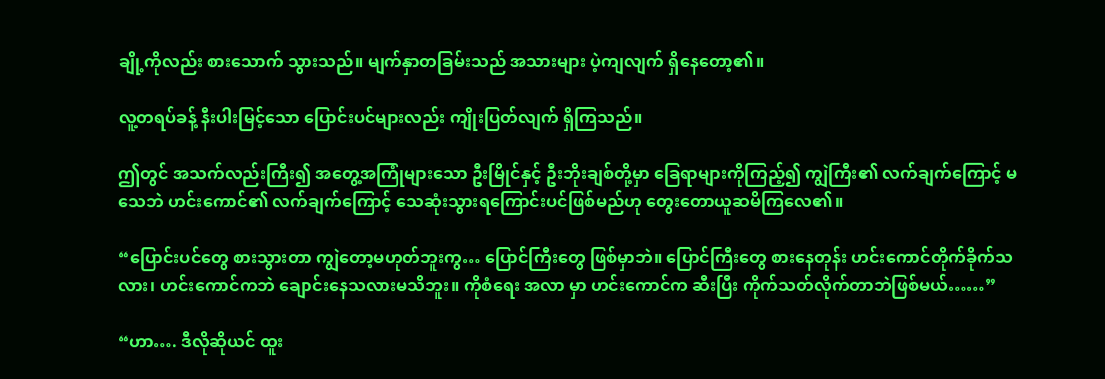ချို့ကိုလည်း စားသောက် သွားသည်။ မျက်နှာတခြမ်းသည် အသားများ ပဲ့ကျလျက် ရှိနေတော့၏။

လူ့တရပ်ခန့် နီးပါးမြင့်သော ပြောင်းပင်များလည်း ကျိုးပြတ်လျက် ရှိကြသည်။

ဤတွင် အသက်လည်းကြီး၍ အတွေ့အကြုံများသော ဦးမြိုင်နှင့် ဦးဘိုးချစ်တို့မှာ ခြေရာများကိုကြည့်၍ ကျွဲကြီး၏ လက်ချက်ကြောင့် မသေဘဲ ဟင်းကောင်၏ လက်ချက်ကြောင့် သေဆုံးသွားရကြောင်းပင်ဖြစ်မည်ဟု တွေးတောယူဆမိကြလေ၏။

“ပြောင်းပင်တွေ စားသွားတာ ကျွဲတော့မဟုတ်ဘူးကွ… ပြောင်ကြီးတွေ ဖြစ်မှာဘဲ။ ပြောင်ကြီးတွေ စားနေတုန်း ဟင်းကောင်တိုက်ခိုက်သလား၊ ဟင်းကောင်ကဘဲ ချောင်းနေသလားမသိဘူး။ ကိုစံရေး အလာ မှာ ဟင်းကောင်က ဆီးပြီး ကိုက်သတ်လိုက်တာဘဲဖြစ်မယ်……”

“ဟာ…. ဒီလိုဆိုယင် ထူး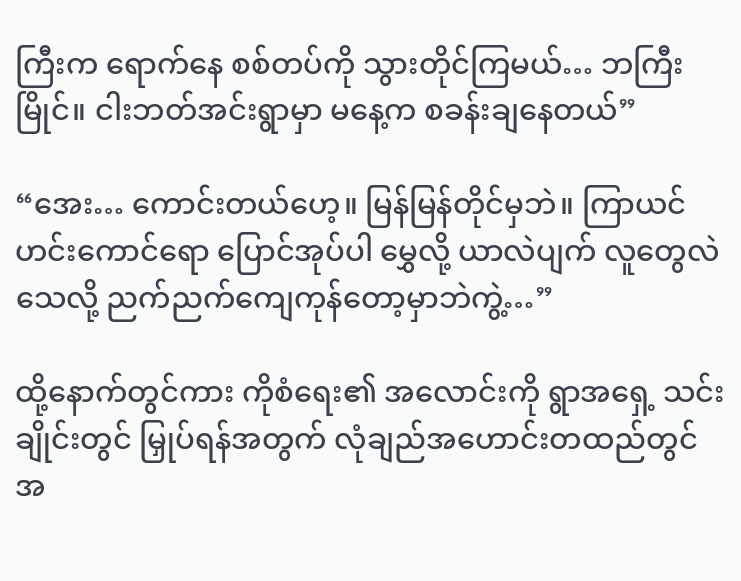ကြီးက ရောက်နေ စစ်တပ်ကို သွားတိုင်ကြမယ်… ဘကြီးမြိုင်။ ငါးဘတ်အင်းရွာမှာ မနေ့က စခန်းချနေတယ်”

“အေး… ကောင်းတယ်ဟေ့။ မြန်မြန်တိုင်မှဘဲ။ ကြာယင် ဟင်းကောင်ရော ပြောင်အုပ်ပါ မွှေလို့ ယာလဲပျက် လူတွေလဲသေလို့ ညက်ညက်ကျေကုန်တော့မှာဘဲကွဲ့…”

ထို့နောက်တွင်ကား ကိုစံရေး၏ အလောင်းကို ရွာအရှေ့ သင်းချိုင်းတွင် မြှုပ်ရန်အတွက် လုံချည်အဟောင်းတထည်တွင် အ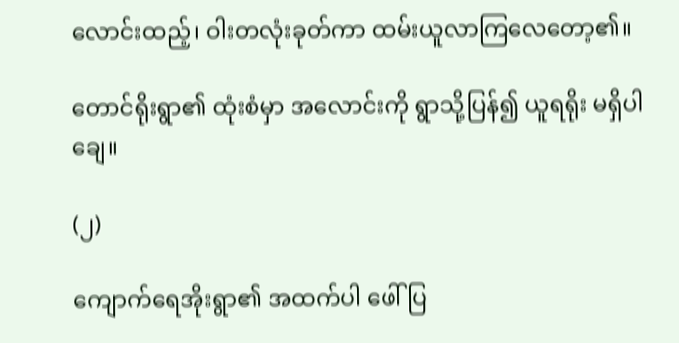လောင်းထည့်၊ ဝါးတလုံးခုတ်ကာ ထမ်းယူလာကြလေတော့၏။

တောင်ရိုးရွာ၏ ထုံးစံမှာ အလောင်းကို ရွာသို့ပြန်၍ ယူရရိုး မရှိပါချေ။

(၂)

ကျောက်ရေအိုးရွာ၏ အထက်ပါ ဖေါ်ပြ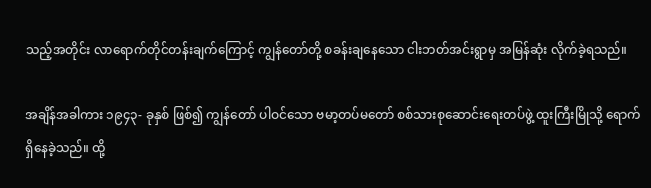သည့်အတိုင်း လာရောက်တိုင်တန်းချက်ကြောင့် ကျွန်တော်တို့ စခန်းချနေသော ငါးဘတ်အင်းရွာမှ အမြန်ဆုံး လိုက်ခဲ့ရသည်။

အချိန်အခါကား ၁၉၄၃- ခုနှစ် ဖြစ်၍ ကျွန်တော် ပါဝင်သော ဗမာ့တပ်မတော် စစ်သားစုဆောင်းရေးတပ်ဖွဲ့ ထူးကြီးမြိုသို့ ရောက်ရှိနေခဲ့သည်။ ထို့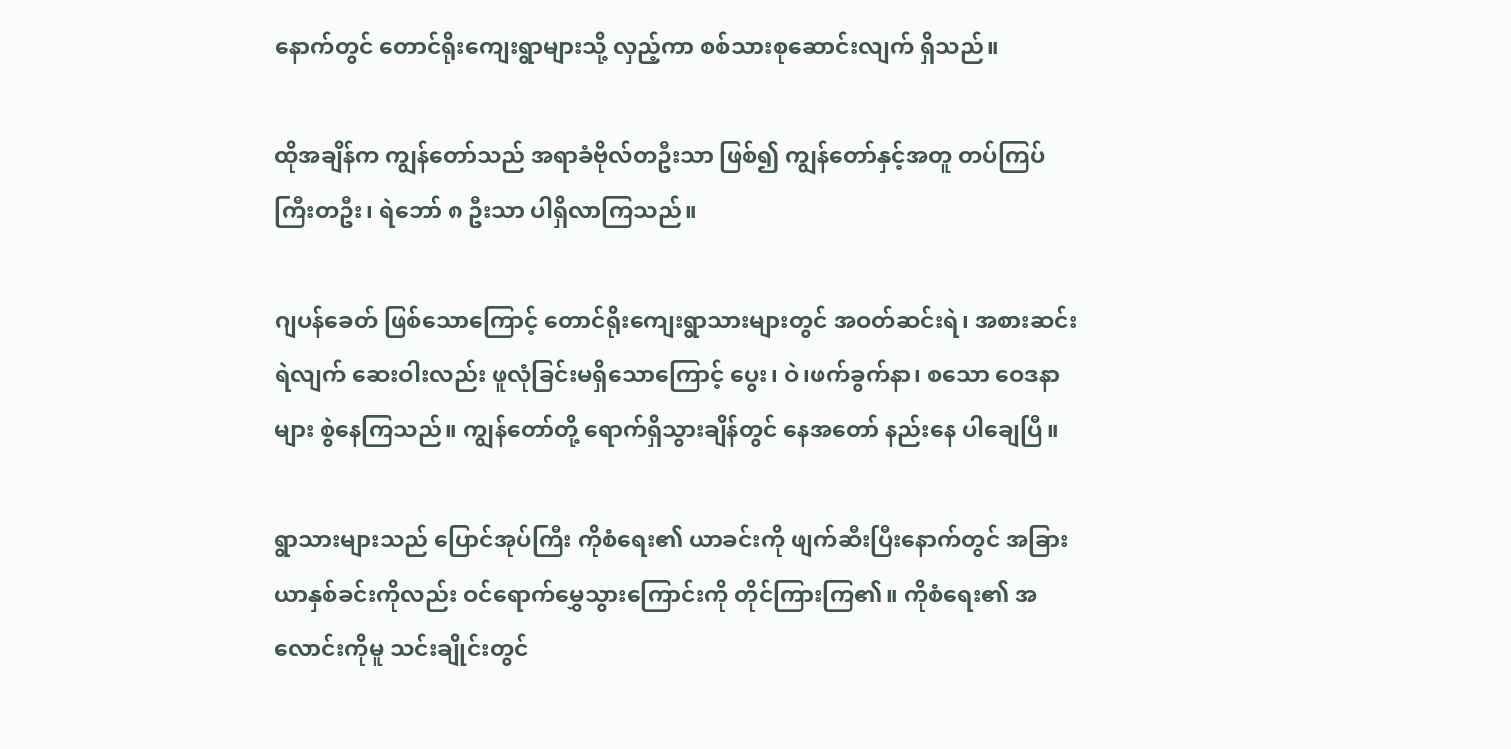နောက်တွင် တောင်ရိုးကျေးရွာများသို့ လှည့်ကာ စစ်သားစုဆောင်းလျက် ရှိသည်။

ထိုအချိန်က ကျွန်တော်သည် အရာခံဗိုလ်တဦးသာ ဖြစ်၍ ကျွန်တော်နှင့်အတူ တပ်ကြပ်ကြီးတဦး၊ ရဲဘော် ၈ ဦးသာ ပါရှိလာကြသည်။

ဂျပန်ခေတ် ဖြစ်သောကြောင့် တောင်ရိုးကျေးရွာသားများတွင် အဝတ်ဆင်းရဲ၊ အစားဆင်းရဲလျက် ဆေးဝါးလည်း ဖူလုံခြင်းမရှိသောကြောင့် ပွေး၊ ဝဲ၊ဖက်ခွက်နာ၊ စသော ဝေဒနာများ စွဲနေကြသည်။ ကျွန်တော်တို့ ရောက်ရှိသွားချိန်တွင် နေအတော် နည်းနေ ပါချေပြီ။

ရွာသားများသည် ပြောင်အုပ်ကြီး ကိုစံရေး၏ ယာခင်းကို ဖျက်ဆီးပြီးနောက်တွင် အခြား ယာနှစ်ခင်းကိုလည်း ဝင်ရောက်မွှေသွားကြောင်းကို တိုင်ကြားကြ၏။ ကိုစံရေး၏ အလောင်းကိုမူ သင်းချိုင်းတွင်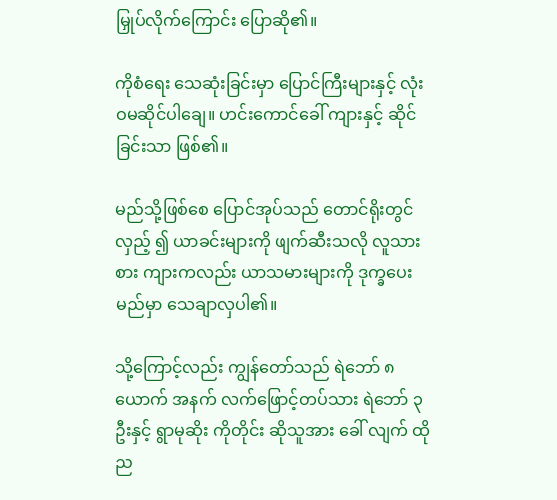မြှုပ်လိုက်ကြောင်း ပြောဆို၏။

ကိုစံရေး သေဆုံးခြင်းမှာ ပြောင်ကြီးများနှင့် လုံးဝမဆိုင်ပါချေ။ ဟင်းကောင်ခေါ် ကျားနှင့် ဆိုင်ခြင်းသာ ဖြစ်၏။

မည်သို့ဖြစ်စေ ပြောင်အုပ်သည် တောင်ရိုးတွင် လှည့် ၍ ယာခင်းများကို ဖျက်ဆီးသလို လူသားစား ကျားကလည်း ယာသမားများကို ဒုက္ခပေးမည်မှာ သေချာလှပါ၏။

သို့ကြောင့်လည်း ကျွန်တော်သည် ရဲဘော် ၈ ယောက် အနက် လက်ဖြောင့်တပ်သား ရဲဘော် ၃ ဦးနှင့် ရွာမုဆိုး ကိုတိုင်း ဆိုသူအား ခေါ် လျက် ထိုည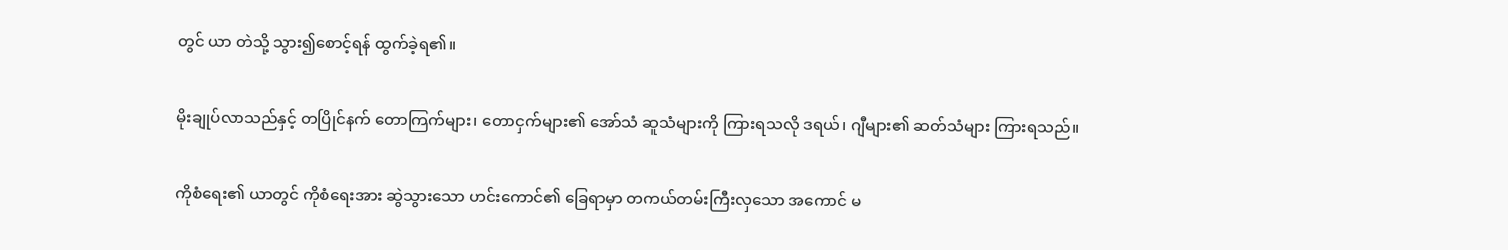တွင် ယာ တဲသို့ သွား၍စောင့်ရန် ထွက်ခဲ့ရ၏။

မိုးချုပ်လာသည်နှင့် တပြိုင်နက် တောကြက်များ၊ တောငှက်များ၏ အော်သံ ဆူသံများကို ကြားရသလို ဒရယ်၊ ဂျီများ၏ ဆတ်သံများ ကြားရသည်။

ကိုစံရေး၏ ယာတွင် ကိုစံရေးအား ဆွဲသွားသော ဟင်းကောင်၏ ခြေရာမှာ တကယ်တမ်းကြီးလှသော အကောင် မ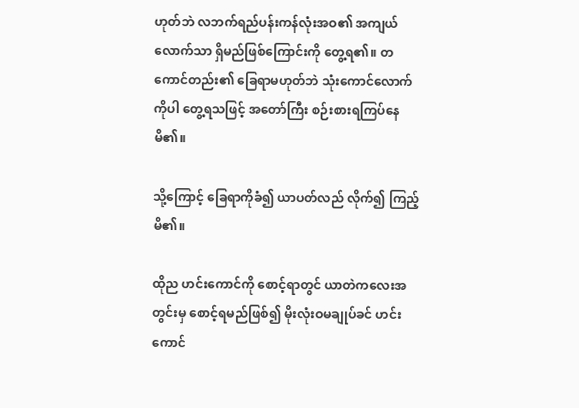ဟုတ်ဘဲ လဘက်ရည်ပန်းကန်လုံးအဝ၏ အကျယ်လောက်သာ ရှိမည်ဖြစ်ကြောင်းကို တွေ့ရ၏။ တကောင်တည်း၏ ခြေရာမဟုတ်ဘဲ သုံးကောင်လောက်ကိုပါ တွေ့ရသဖြင့် အတော်ကြီး စဉ်းစားရကြပ်နေမိ၏။

သို့ကြောင့် ခြေရာကိုခံ၍ ယာပတ်လည် လိုက်၍ ကြည့်မိ၏။

ထိုည ဟင်းကောင်ကို စောင့်ရာတွင် ယာတဲကလေးအတွင်းမှ စောင့်ရမည်ဖြစ်၍ မိုးလုံးဝမချုပ်ခင် ဟင်း ကောင်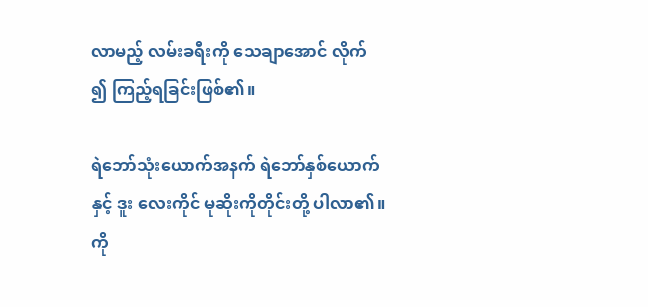လာမည့် လမ်းခရီးကို သေချာအောင် လိုက် ၍ ကြည့်ရခြင်းဖြစ်၏။

ရဲဘော်သုံးယောက်အနက် ရဲဘော်နှစ်ယောက်နှင့် ဒူး လေးကိုင် မုဆိုးကိုတိုင်းတို့ ပါလာ၏။ ကို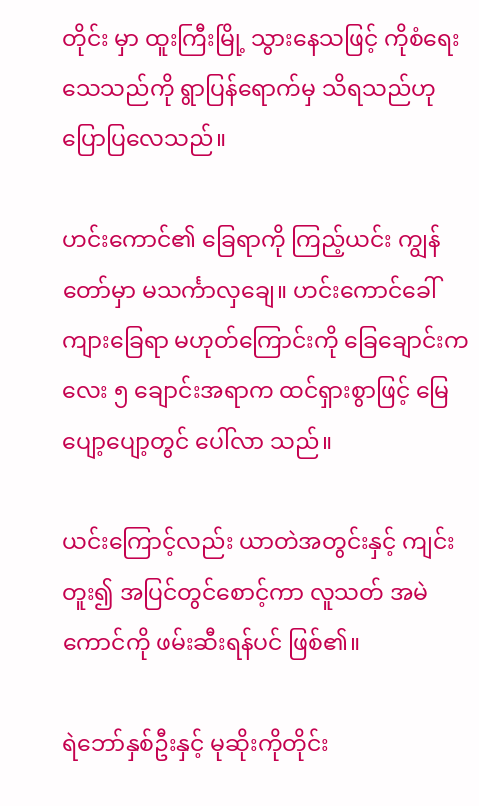တိုင်း မှာ ထူးကြီးမြို့ သွားနေသဖြင့် ကိုစံရေး သေသည်ကို ရွာပြန်ရောက်မှ သိရသည်ဟု ပြောပြလေသည်။

ဟင်းကောင်၏ ခြေရာကို ကြည့်ယင်း ကျွန်တော်မှာ မသင်္ကာလှချေ။ ဟင်းကောင်ခေါ် ကျားခြေရာ မဟုတ်ကြောင်းကို ခြေချောင်းကလေး ၅ ချောင်းအရာက ထင်ရှားစွာဖြင့် မြေပျော့ပျော့တွင် ပေါ်လာ သည်။

ယင်းကြောင့်လည်း ယာတဲအတွင်းနှင့် ကျင်းတူး၍ အပြင်တွင်စောင့်ကာ လူသတ် အမဲကောင်ကို ဖမ်းဆီးရန်ပင် ဖြစ်၏။

ရဲဘော်နှစ်ဦးနှင့် မုဆိုးကိုတိုင်း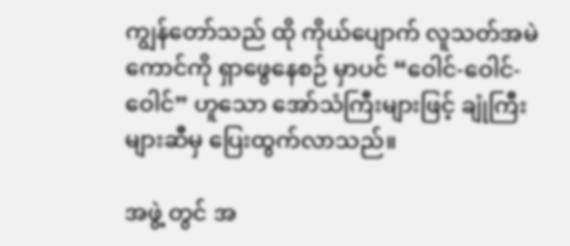ကျွန်တော်သည် ထို ကိုယ်ပျောက် လူသတ်အမဲကောင်ကို ရှာဖွေနေစဉ် မှာပင် “ဝေါင်-ဝေါင်-ဝေါင်” ဟူသော အော်သံကြီးများဖြင့် ချုံကြီးများဆီမှ ပြေးထွက်လာသည်။

အဖွဲ့ တွင် အ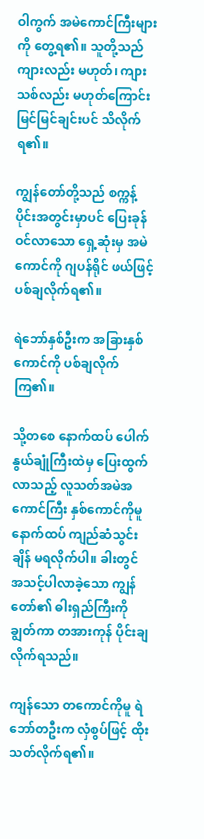ဝါကွက် အမဲကောင်ကြီးများကို တွေ့ရ၏။ သူတို့သည် ကျားလည်း မဟုတ်၊ ကျားသစ်လည်း မဟုတ်ကြောင်း မြင်မြင်ချင်းပင် သိလိုက်ရ၏။

ကျွန်တော်တို့သည် စက္ကန့်ပိုင်းအတွင်းမှာပင် ပြေးခုန်ဝင်လာသော ရှေ့ဆုံးမှ အမဲကောင်ကို ဂျပန်ရိုင် ဖယ်ဖြင့် ပစ်ချလိုက်ရ၏။

ရဲဘော်နှစ်ဦးက အခြားနှစ်ကောင်ကို ပစ်ချလိုက်ကြ၏။

သို့တစေ နောက်ထပ် ပေါက်နွယ်ချုံကြီးထဲမှ ပြေးထွက်လာသည့် လူသတ်အမဲအကောင်ကြီး နှစ်ကောင်ကိုမူ နောက်ထပ် ကျည်ဆံသွင်းချိန် မရလိုက်ပါ။ ခါးတွင် အသင့်ပါလာခဲ့သော ကျွန်တော်၏ ဓါးရှည်ကြီးကို ချွတ်ကာ တအားကုန် ပိုင်းချလိုက်ရသည်။

ကျန်သော တကောင်ကိုမူ ရဲဘော်တဦးက လှံစွပ်ဖြင့် ထိုးသတ်လိုက်ရ၏။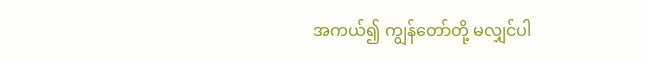အကယ်၍ ကျွန်တော်တို့ မလျှင်ပါ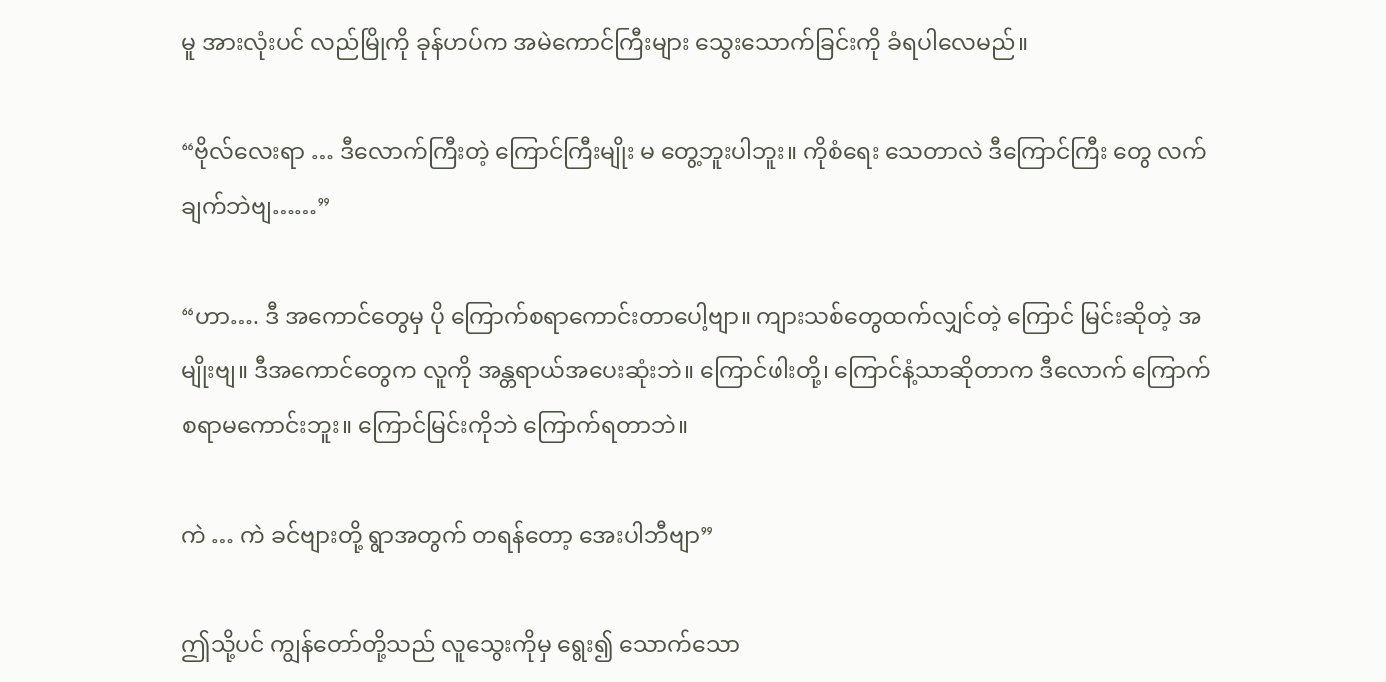မူ အားလုံးပင် လည်မြိုကို ခုန်ဟပ်က အမဲကောင်ကြီးများ သွေးသောက်ခြင်းကို ခံရပါလေမည်။

“ဗိုလ်လေးရာ … ဒီလောက်ကြီးတဲ့ ကြောင်ကြီးမျိုး မ တွေ့ဘူးပါဘူး။ ကိုစံရေး သေတာလဲ ဒီကြောင်ကြီး တွေ လက်ချက်ဘဲဗျ……”

“ဟာ…. ဒီ အကောင်တွေမှ ပို ကြောက်စရာကောင်းတာပေါ့ဗျာ။ ကျားသစ်တွေထက်လျှင်တဲ့ ကြောင် မြင်းဆိုတဲ့ အမျိုးဗျ။ ဒီအကောင်တွေက လူကို အန္တရာယ်အပေးဆုံးဘဲ။ ကြောင်ဖါးတို့၊ ကြောင်နံ့သာဆိုတာက ဒီလောက် ကြောက်စရာမကောင်းဘူး။ ကြောင်မြင်းကိုဘဲ ကြောက်ရတာဘဲ။

ကဲ … ကဲ ခင်ဗျားတို့ ရွာအတွက် တရန်တော့ အေးပါဘီဗျာ”

ဤသို့ပင် ကျွန်တော်တို့သည် လူသွေးကိုမှ ရွေး၍ သောက်သော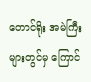တောင်ရိုး အမဲကြီးများတွင်မှ ကြောင်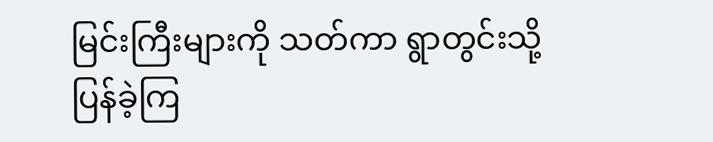မြင်းကြီးများကို သတ်ကာ ရွာတွင်းသို့ ပြန်ခဲ့ကြ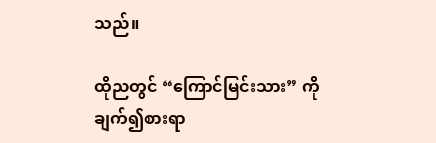သည်။

ထိုညတွင် “ကြောင်မြင်းသား” ကို ချက်၍စားရာ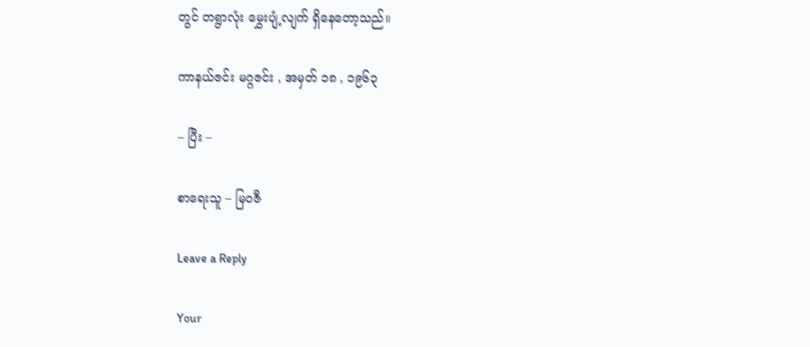တွင် တရွာလုံး မွှေးပျံ့လျက် ရှိနေတော့သည်။

ကာနယ်ဇင်း မဂ္ဂဇင်း , အမှတ် ၁၈ , ၁၉၆၃

– ပြီး –

စာရေးသူ – မြဝဇီ

Leave a Reply

Your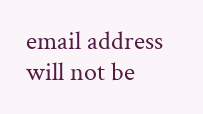email address will not be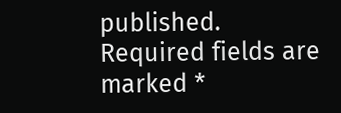published. Required fields are marked *